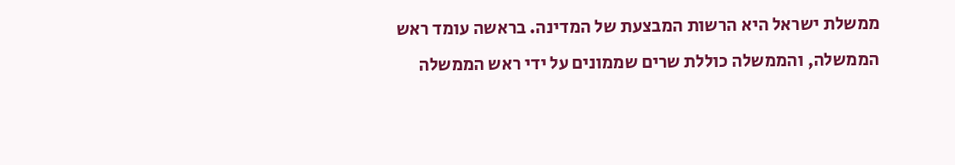ממשלת ישראל היא הרשות המבצעת של המדינה. בראשה עומד ראש הממשלה, והממשלה כוללת שרים שממונים על ידי ראש הממשלה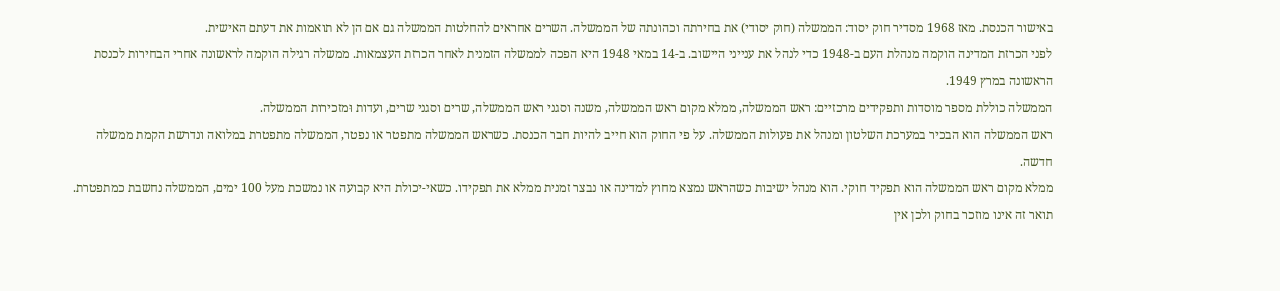באישור הכנסת. מאז 1968 מסדיר חוק יסוד: הממשלה (חוק יסודי) את בחירתה וכהונתה של הממשלה. השרים אחראים להחלטות הממשלה גם אם הן לא תואמות את דעתם האישית.
לפני הכרזת המדינה הוקמה מנהלת העם ב-1948 כדי לנהל את ענייני היישוב. ב-14 במאי 1948 היא הפכה לממשלה הזמנית לאחר הכרזת העצמאות. ממשלה רגילה הוקמה לראשונה אחרי הבחירות לכנסת הראשונה במרץ 1949.
הממשלה כוללת מספר מוסדות ותפקידים מרכזיים: ראש הממשלה, ממלא מקום ראש הממשלה, משנה וסגני ראש הממשלה, שרים וסגני שרים, ועדות וּמזכירות הממשלה.
ראש הממשלה הוא הבכיר במערכת השלטון ומנהל את פעולות הממשלה. על פי החוק הוא חייב להיות חבר הכנסת. כשראש הממשלה מתפטר או נפטר, הממשלה מתפטרת במלואה ונדרשת הקמת ממשלה חדשה.
ממלא מקום ראש הממשלה הוא תפקיד חוקי. הוא מנהל ישיבות כשהראש נמצא מחוץ למדינה או נבצר זמנית ממלא את תפקידו. כשאי-יכולת היא קבועה או נמשכת מעל 100 ימים, הממשלה נחשבת כמתפטרת.
תואר זה אינו מוזכר בחוק ולכן אין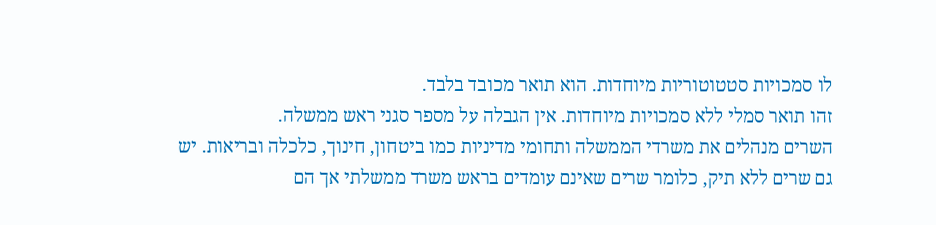לו סמכויות סטטוטוריות מיוחדות. הוא תואר מכובד בלבד.
זהו תואר סמלי ללא סמכויות מיוחדות. אין הגבלה על מספר סגני ראש ממשלה.
השרים מנהלים את משרדי הממשלה ותחומי מדיניות כמו ביטחון, חינוך, כלכלה ובריאות. יש גם שרים ללא תיק, כלומר שרים שאינם עומדים בראש משרד ממשלתי אך הם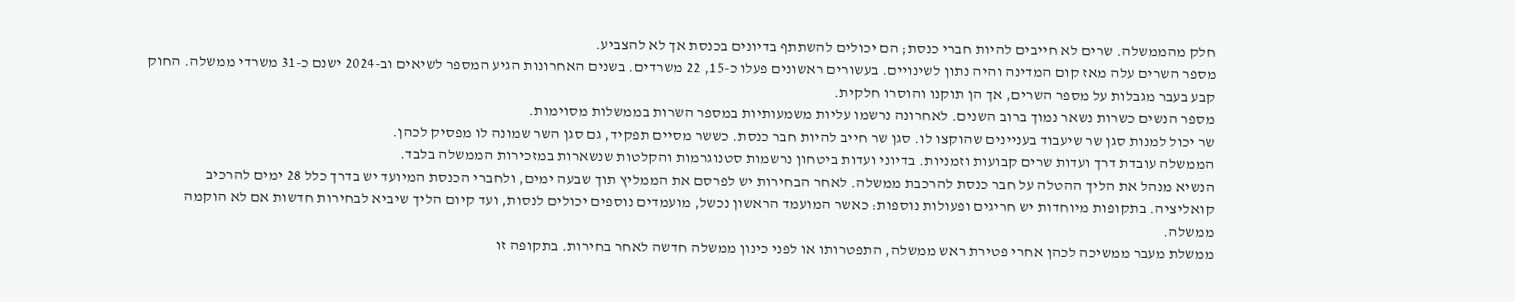חלק מהממשלה. שרים לא חייבים להיות חברי כנסת; הם יכולים להשתתף בדיונים בכנסת אך לא להצביע.
מספר השרים עלה מאז קום המדינה והיה נתון לשינויים. בעשורים ראשונים פעלו כ-15, 22 משרדים. בשנים האחרונות הגיע המספר לשיאים וב-2024 ישנם כ-31 משרדי ממשלה. החוק קבע בעבר מגבלות על מספר השרים, אך הן תוקנו והוסרו חלקית.
מספר הנשים כשרות נשאר נמוך ברוב השנים. לאחרונה נרשמו עליות משמעותיות במספר השרות בממשלות מסוימות.
שר יכול למנות סגן שר שיעבוד בעניינים שהוקצו לו. סגן שר חייב להיות חבר כנסת. כששר מסיים תפקיד, גם סגן השר שמונה לו מפסיק לכהן.
הממשלה עובדת דרך ועדות שרים קבועות וזמניות. בדיוני ועדות ביטחון נרשמות סטנוגרמות והקלטות שנשארות במזכירות הממשלה בלבד.
הנשיא מנהל את הליך ההטלה על חבר כנסת להרכבת ממשלה. לאחר הבחירות יש לפרסם את הממליץ תוך שבעה ימים, ולחברי הכנסת המיועד יש בדרך כלל 28 ימים להרכיב קואליציה. בתקופות מיוחדות יש חריגים ופעולות נוספות: כאשר המועמד הראשון נכשל, מועמדים נוספים יכולים לנסות, ועד קיום הליך שיביא לבחירות חדשות אם לא הוקמה ממשלה.
ממשלת מעבר ממשיכה לכהן אחרי פטירת ראש ממשלה, התפטרותו או לפני כינון ממשלה חדשה לאחר בחירות. בתקופה זו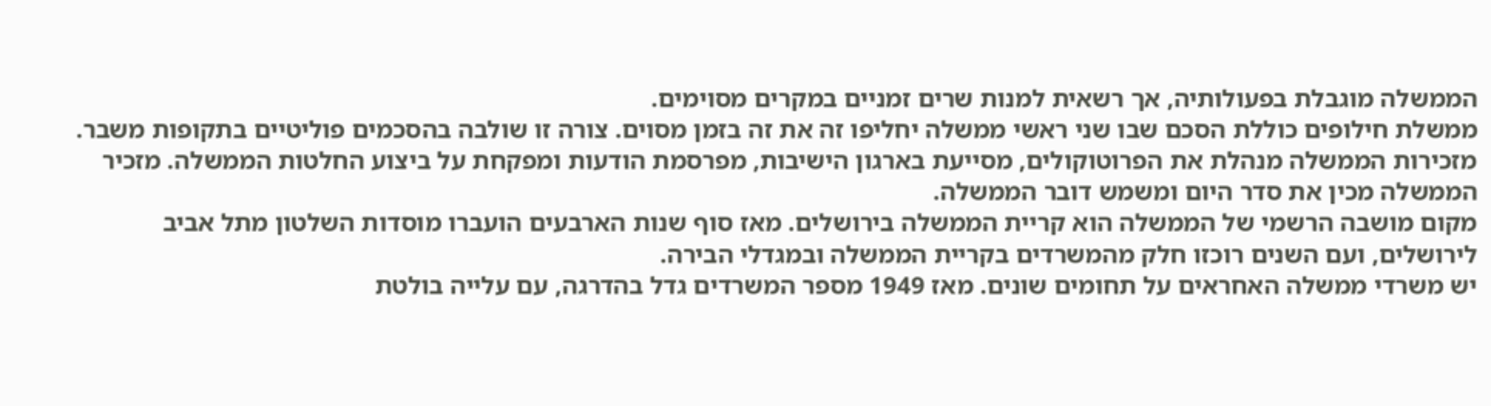הממשלה מוגבלת בפעולותיה, אך רשאית למנות שרים זמניים במקרים מסוימים.
ממשלת חילופים כוללת הסכם שבו שני ראשי ממשלה יחליפו זה את זה בזמן מסוים. צורה זו שולבה בהסכמים פוליטיים בתקופות משבר.
מזכירות הממשלה מנהלת את הפרוטוקולים, מסייעת בארגון הישיבות, מפרסמת הודעות ומפקחת על ביצוע החלטות הממשלה. מזכיר הממשלה מכין את סדר היום ומשמש דובר הממשלה.
מקום מושבה הרשמי של הממשלה הוא קריית הממשלה בירושלים. מאז סוף שנות הארבעים הועברו מוסדות השלטון מתל אביב לירושלים, ועם השנים רוכזו חלק מהמשרדים בקריית הממשלה ובמגדלי הבירה.
יש משרדי ממשלה האחראים על תחומים שונים. מאז 1949 מספר המשרדים גדל בהדרגה, עם עלייה בולטת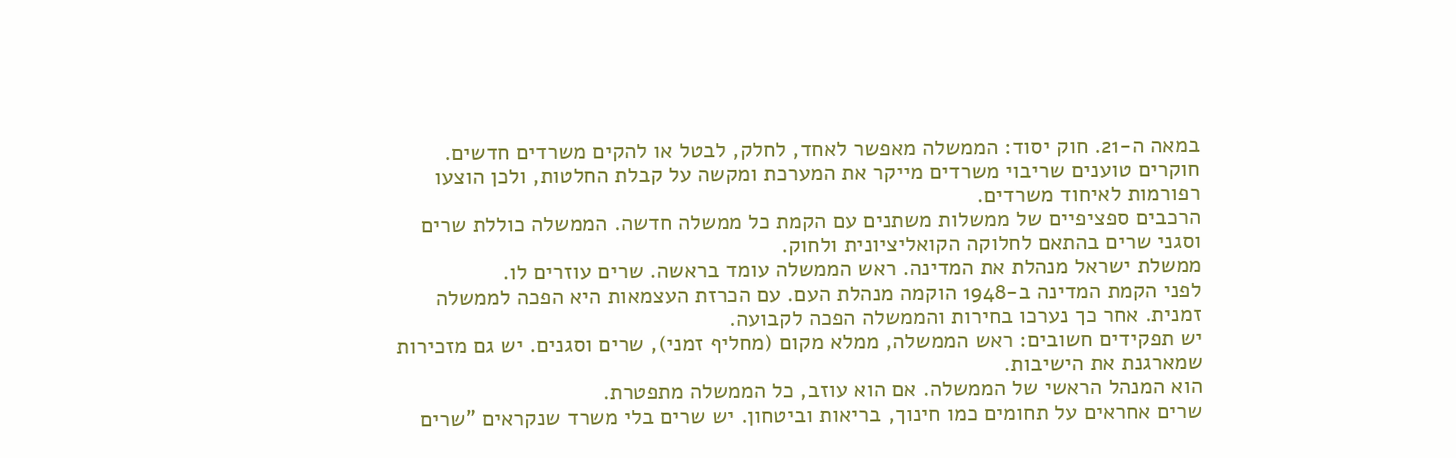במאה ה-21. חוק יסוד: הממשלה מאפשר לאחד, לחלק, לבטל או להקים משרדים חדשים. חוקרים טוענים שריבוי משרדים מייקר את המערכת ומקשה על קבלת החלטות, ולכן הוצעו רפורמות לאיחוד משרדים.
הרכבים ספציפיים של ממשלות משתנים עם הקמת כל ממשלה חדשה. הממשלה כוללת שרים וסגני שרים בהתאם לחלוקה הקואליציונית ולחוק.
ממשלת ישראל מנהלת את המדינה. ראש הממשלה עומד בראשה. שרים עוזרים לו.
לפני הקמת המדינה ב-1948 הוקמה מנהלת העם. עם הכרזת העצמאות היא הפכה לממשלה זמנית. אחר כך נערכו בחירות והממשלה הפכה לקבועה.
יש תפקידים חשובים: ראש הממשלה, ממלא מקום (מחליף זמני), שרים וסגנים. יש גם מזכירות שמארגנת את הישיבות.
הוא המנהל הראשי של הממשלה. אם הוא עוזב, כל הממשלה מתפטרת.
שרים אחראים על תחומים כמו חינוך, בריאות וביטחון. יש שרים בלי משרד שנקראים "שרים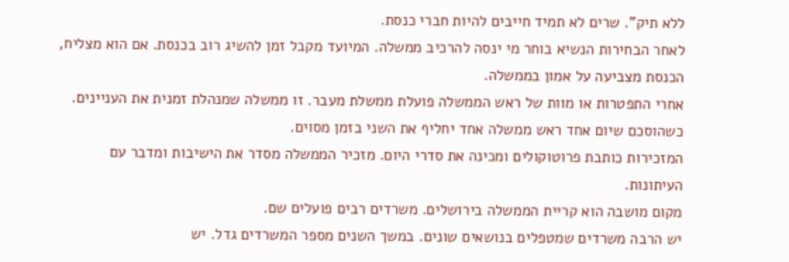ללא תיק". שרים לא תמיד חייבים להיות חברי כנסת.
לאחר הבחירות הנשיא בוחר מי ינסה להרכיב ממשלה. המיועד מקבל זמן להשיג רוב בכנסת. אם הוא מצליח, הכנסת מצביעה על אמון בממשלה.
אחרי התפטרות או מוות של ראש הממשלה פועלת ממשלת מעבר. זו ממשלה שמנהלת זמנית את העניינים.
כשהוסכם שיום אחד ראש ממשלה אחד יחליף את השני בזמן מסוים.
המזכירות כותבת פרוטוקולים ומכינה את סדרי היום. מזכיר הממשלה מסדר את הישיבות ומדבר עם העיתונות.
מקום מושבה הוא קריית הממשלה בירושלים. משרדים רבים פועלים שם.
יש הרבה משרדים שמטפלים בנושאים שונים. במשך השנים מספר המשרדים גדל. יש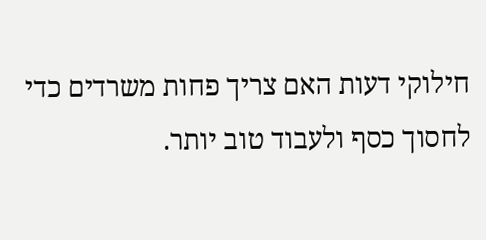חילוקי דעות האם צריך פחות משרדים כדי לחסוך כסף ולעבוד טוב יותר.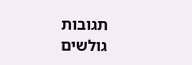תגובות גולשים